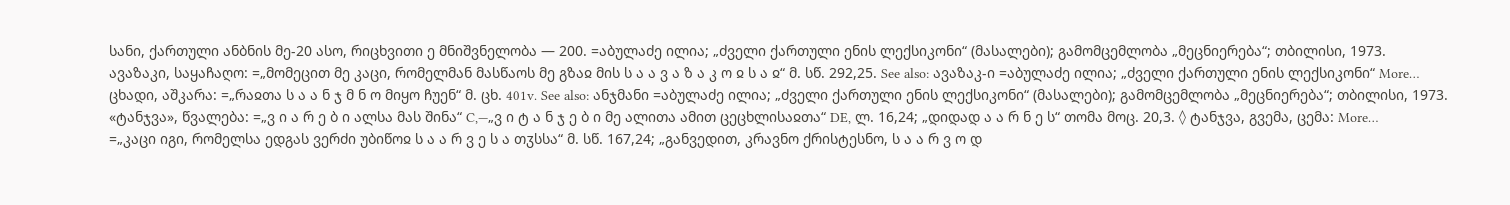სანი, ქართული ანბნის მე-20 ასო, რიცხვითი ე მნიშვნელობა — 200. =აბულაძე ილია; „ძველი ქართული ენის ლექსიკონი“ (მასალები); გამომცემლობა „მეცნიერება“; თბილისი, 1973.
ავაზაკი, საყაჩაღო: =„მომეცით მე კაცი, რომელმან მასწაოს მე გზაჲ მის ს ა ა ვ ა ზ ა კ ო ჲ ს ა ჲ“ მ. სწ. 292,25. See also: ავაზაკ-ი =აბულაძე ილია; „ძველი ქართული ენის ლექსიკონი“ More…
ცხადი, აშკარა: =„რაჲთა ს ა ა ნ ჯ მ ნ ო მიყო ჩუენ“ მ. ცხ. 401v. See also: ანჯმანი =აბულაძე ილია; „ძველი ქართული ენის ლექსიკონი“ (მასალები); გამომცემლობა „მეცნიერება“; თბილისი, 1973.
«ტანჯვა», წვალება: =„ვ ი ა რ ე ბ ი ალსა მას შინა“ C,—„ვ ი ტ ა ნ ჯ ე ბ ი მე ალითა ამით ცეცხლისაჲთა“ DE, ლ. 16,24; „დიდად ა ა რ ნ ე ს“ თომა მოც. 20,3. ◊ ტანჯვა, გვემა, ცემა: More…
=„კაცი იგი, რომელსა ედგას ვერძი უბიწოჲ ს ა ა რ ვ ე ს ა თჳსსა“ მ. სწ. 167,24; „განვედით, კრავნო ქრისტესნო, ს ა ა რ ვ ო დ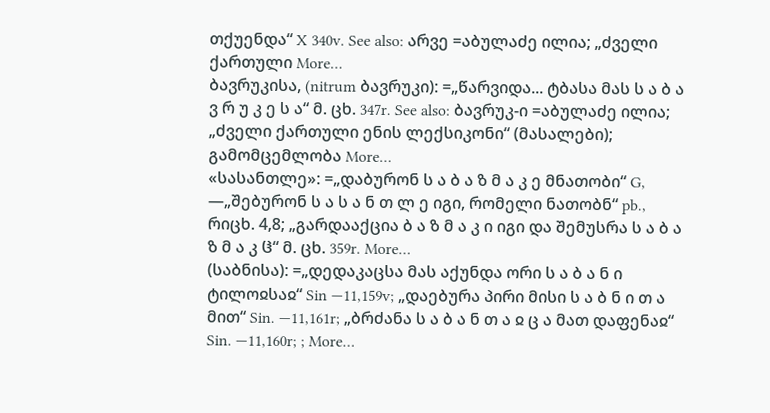თქუენდა“ X 340v. See also: არვე =აბულაძე ილია; „ძველი ქართული More…
ბავრუკისა, (nitrum ბავრუკი): =„წარვიდა... ტბასა მას ს ა ბ ა ვ რ უ კ ე ს ა“ მ. ცხ. 347r. See also: ბავრუკ-ი =აბულაძე ილია; „ძველი ქართული ენის ლექსიკონი“ (მასალები); გამომცემლობა More…
«სასანთლე»: =„დაბურონ ს ა ბ ა ზ მ ა კ ე მნათობი“ G, —„შებურონ ს ა ს ა ნ თ ლ ე იგი, რომელი ნათობნ“ pb., რიცხ. 4,8; „გარდააქცია ბ ა ზ მ ა კ ი იგი და შემუსრა ს ა ბ ა ზ მ ა კ ჱ“ მ. ცხ. 359r. More…
(საბნისა): =„დედაკაცსა მას აქუნდა ორი ს ა ბ ა ნ ი ტილოჲსაჲ“ Sin —11,159v; „დაებურა პირი მისი ს ა ბ ნ ი თ ა მით“ Sin. —11,161r; „ბრძანა ს ა ბ ა ნ თ ა ჲ ც ა მათ დაფენაჲ“ Sin. —11,160r; ; More…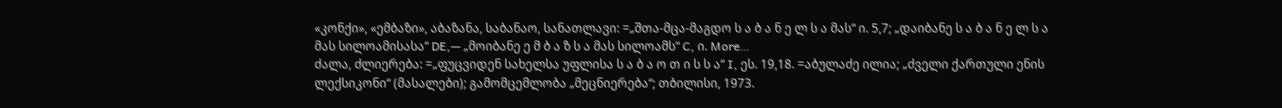«კონქი», «ემბაზი», აბაზანა, საბანაო, სანათლავი: =„შთა-მცა-მაგდო ს ა ბ ა ნ ე ლ ს ა მას“ ი. 5,7; „დაიბანე ს ა ბ ა ნ ე ლ ს ა მას სილოამისასა“ DE,— „მოიბანე ე მ ბ ა ზ ს ა მას სილოამს“ C, ი. More…
ძალა, ძლიერება: =„ფუცვიდენ სახელსა უფლისა ს ა ბ ა ო თ ი ს ს ა“ I, ეს. 19,18. =აბულაძე ილია; „ძველი ქართული ენის ლექსიკონი“ (მასალები); გამომცემლობა „მეცნიერება“; თბილისი, 1973.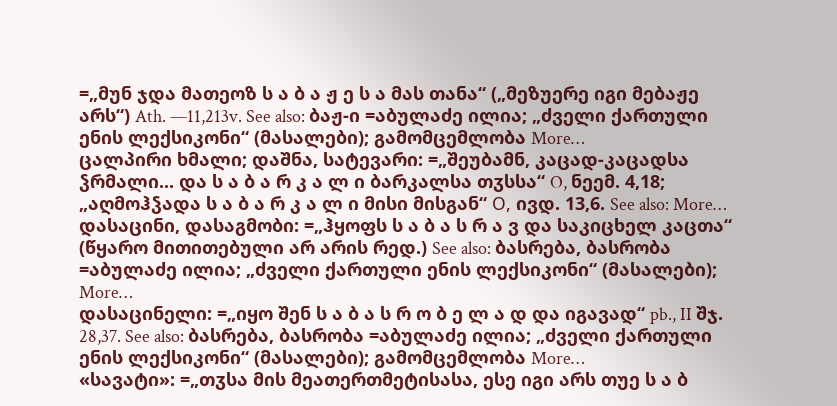=„მუნ ჯდა მათეოზ ს ა ბ ა ჟ ე ს ა მას თანა“ („მეზუერე იგი მებაჟე არს“) Ath. —11,213v. See also: ბაჟ-ი =აბულაძე ილია; „ძველი ქართული ენის ლექსიკონი“ (მასალები); გამომცემლობა More…
ცალპირი ხმალი; დაშნა, სატევარი: =„შეუბამნ, კაცად-კაცადსა ჴრმალი... და ს ა ბ ა რ კ ა ლ ი ბარკალსა თჳსსა“ O, ნეემ. 4,18; „აღმოჰჴადა ს ა ბ ა რ კ ა ლ ი მისი მისგან“ О, ივდ. 13,6. See also: More…
დასაცინი, დასაგმობი: =„ჰყოფს ს ა ბ ა ს რ ა ვ და საკიცხელ კაცთა“ (წყარო მითითებული არ არის რედ.) See also: ბასრება, ბასრობა =აბულაძე ილია; „ძველი ქართული ენის ლექსიკონი“ (მასალები); More…
დასაცინელი: =„იყო შენ ს ა ბ ა ს რ ო ბ ე ლ ა დ და იგავად“ pb., II შჯ. 28,37. See also: ბასრება, ბასრობა =აბულაძე ილია; „ძველი ქართული ენის ლექსიკონი“ (მასალები); გამომცემლობა More…
«სავატი»: =„თჳსა მის მეათერთმეტისასა, ესე იგი არს თუე ს ა ბ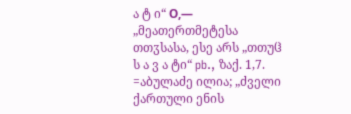ა ტ ი“ О,— „მეათერთმეტესა თთჳსასა, ესე არს „თთუჱ ს ა ვ ა ტი“ pb., ზაქ. 1,7. =აბულაძე ილია; „ძველი ქართული ენის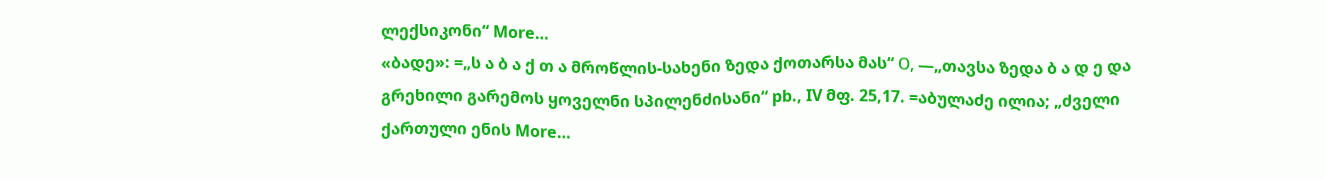ლექსიკონი“ More…
«ბადე»: =„ს ა ბ ა ქ თ ა მროწლის-სახენი ზედა ქოთარსა მას“ О, —„თავსა ზედა ბ ა დ ე და გრეხილი გარემოს ყოველნი სპილენძისანი“ pb., IV მფ. 25,17. =აბულაძე ილია; „ძველი ქართული ენის More…